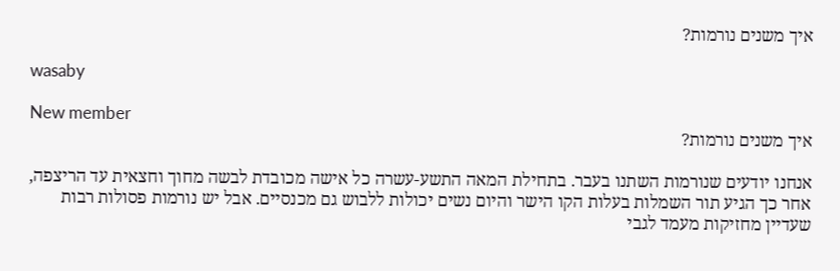איך משנים נורמות?

wasaby

New member
איך משנים נורמות?

אנחנו יודעים שנורמות השתנו בעבר. בתחילת המאה התשע-עשרה כל אישה מכובדת לבשה מחוך וחצאית עד הריצפה, אחר כך הגיע תור השמלות בעלות הקו הישר והיום נשים יכולות ללבוש גם מכנסיים. אבל יש נורמות פסולות רבות שעדיין מחזיקות מעמד לגבי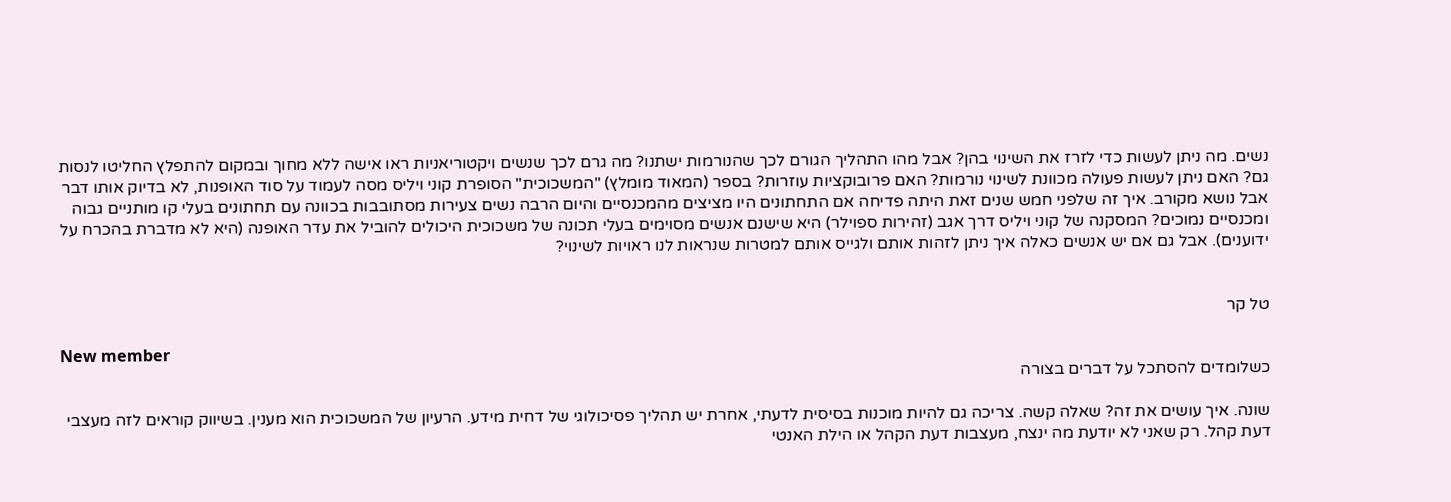נשים. מה ניתן לעשות כדי לזרז את השינוי בהן? אבל מהו התהליך הגורם לכך שהנורמות ישתנו? מה גרם לכך שנשים ויקטוריאניות ראו אישה ללא מחוך ובמקום להתפלץ החליטו לנסות גם? האם ניתן לעשות פעולה מכוונת לשינוי נורמות? האם פרובוקציות עוזרות? בספר (המאוד מומלץ) "המשכוכית" הסופרת קוני ויליס מסה לעמוד על סוד האופנות, לא בדיוק אותו דבר אבל נושא מקורב. איך זה שלפני חמש שנים זאת היתה פדיחה אם התחתונים היו מציצים מהמכנסיים והיום הרבה נשים צעירות מסתובבות בכוונה עם תחתונים בעלי קו מותניים גבוה ומכנסיים נמוכים? המסקנה של קוני ויליס דרך אגב (זהירות ספוילר) היא שישנם אנשים מסוימים בעלי תכונה של משכוכית היכולים להוביל את עדר האופנה (היא לא מדברת בהכרח על ידוענים). אבל גם אם יש אנשים כאלה איך ניתן לזהות אותם ולגייס אותם למטרות שנראות לנו ראויות לשינוי?


טל קר

New member
כשלומדים להסתכל על דברים בצורה

שונה. איך עושים את זה? שאלה קשה. צריכה גם להיות מוכנות בסיסית לדעתי, אחרת יש תהליך פסיכולוגי של דחית מידע. הרעיון של המשכוכית הוא מענין. בשיווק קוראים לזה מעצבי דעת קהל. רק שאני לא יודעת מה ינצח, מעצבות דעת הקהל או הילת האנטי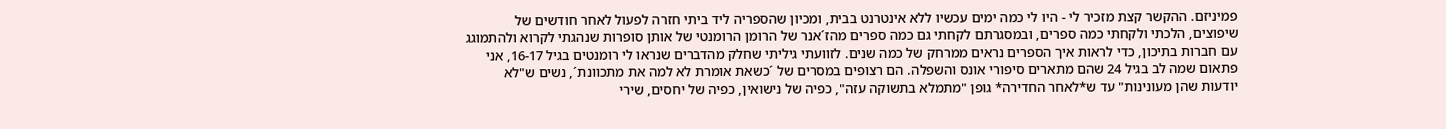פמיניזם. ההקשר קצת מזכיר לי - היו לי כמה ימים עכשיו ללא אינטרנט בבית, ומכיון שהספריה ליד ביתי חזרה לפעול לאחר חודשים של שיפוצים, הלכתי ולקחתי כמה ספרים, ובמסגרתם לקחתי גם כמה ספרים מהז´אנר של הרומן הרומנטי של אותן סופרות שנהגתי לקרוא ולהתמוגג עם חברות בתיכון, כדי לראות איך הספרים נראים ממרחק של כמה שנים. לזוועתי גיליתי שחלק מהדברים שנראו לי רומנטים בגיל 16-17, אני פתאום שמה לב בגיל 24 שהם מתארים סיפורי אונס והשפלה. הם רצופים במסרים של ´כשאת אומרת לא למה את מתכוונת´, נשים ש"לא יודעות שהן מעונינות" עד ש*לאחר החדירה* גופן "מתמלא בתשוקה עזה", כפיה של נישואין, כפיה של יחסים, שירי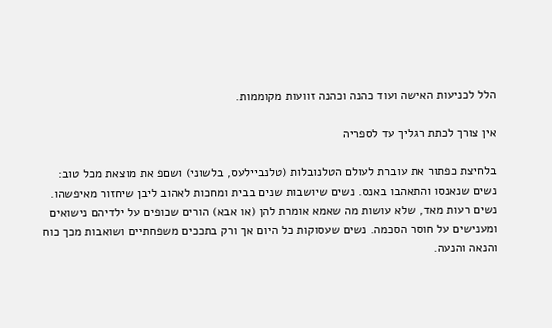הלל לכניעות האישה ועוד כהנה וכהנה זוועות מקוממות.

אין צורך לכתת רגליך עד לספריה

בלחיצת כפתור את עוברת לעולם הטלנובלות (טלנביילעס, בלשוני) ושםפ את מוצאת מכל טוב: נשים שנאנסו והתאהבו באנס. נשים שיושבות שנים בבית ומחכות לאהוב ליבן שיחזור מאיפשהו. נשים רעות מאד, שלא עושות מה שאמא אומרת להן (או אבא) הורים שכופים על ילדיהם נישואים ומענישים על חוסר הסכמה. נשים שעסוקות כל היום אך ורק בתככים משפחתיים ושואבות מכך כוח והנאה והנעה.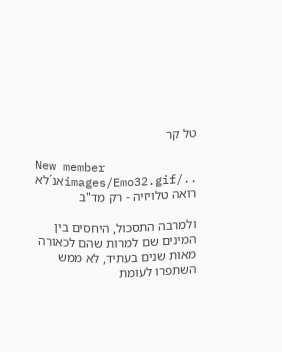טל קר

New member
../images/Emo32.gifאנ´לא רואה טלויזיה - רק מד"ב

ולמרבה התסכול, היחסים בין המינים שם למרות שהם לכאורה מאות שנים בעתיד, לא ממש השתפרו לעומת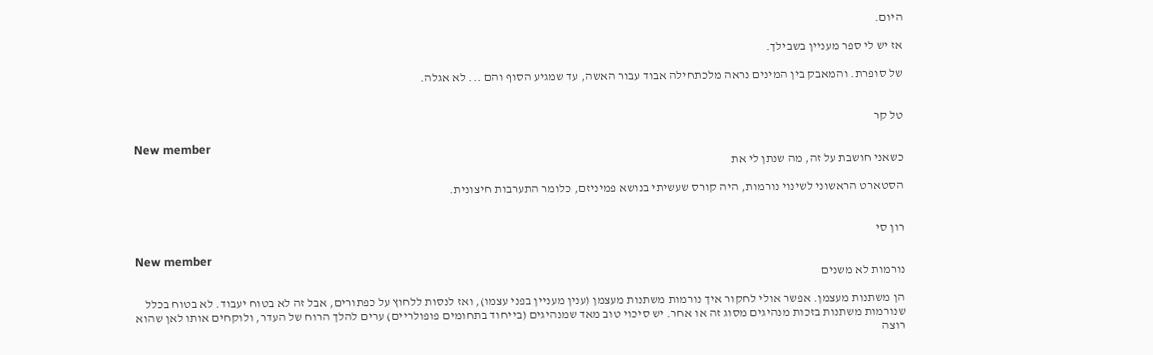היום.

אז יש לי ספר מעניין בשבילך.

של סופרת. והמאבק בין המינים נראה מלכתחילה אבוד עבור האשה, עד שמגיע הסוף והם ... לא אגלה.


טל קר

New member
כשאני חושבת על זה, מה שנתן לי את

הסטארט הראשוני לשינוי נורמות, היה קורס שעשיתי בנושא פמיניזם, כלומר התערבות חיצונית.


רון סי

New member
נורמות לא משנים

הן משתנות מעצמן. אפשר אולי לחקור איך נורמות משתנות מעצמן (ענין מעניין בפני עצמו), ואז לנסות ללחוץ על כפתורים, אבל זה לא בטוח יעבוד. לא בטוח בכלל שנורמות משתנות בזכות מנהיגים מסוג זה או אחר. יש סיכוי טוב מאד שמנהיגים (בייחוד בתחומים פופולריים) ערים להלך הרוח של העדר, ולוקחים אותו לאן שהוא רוצה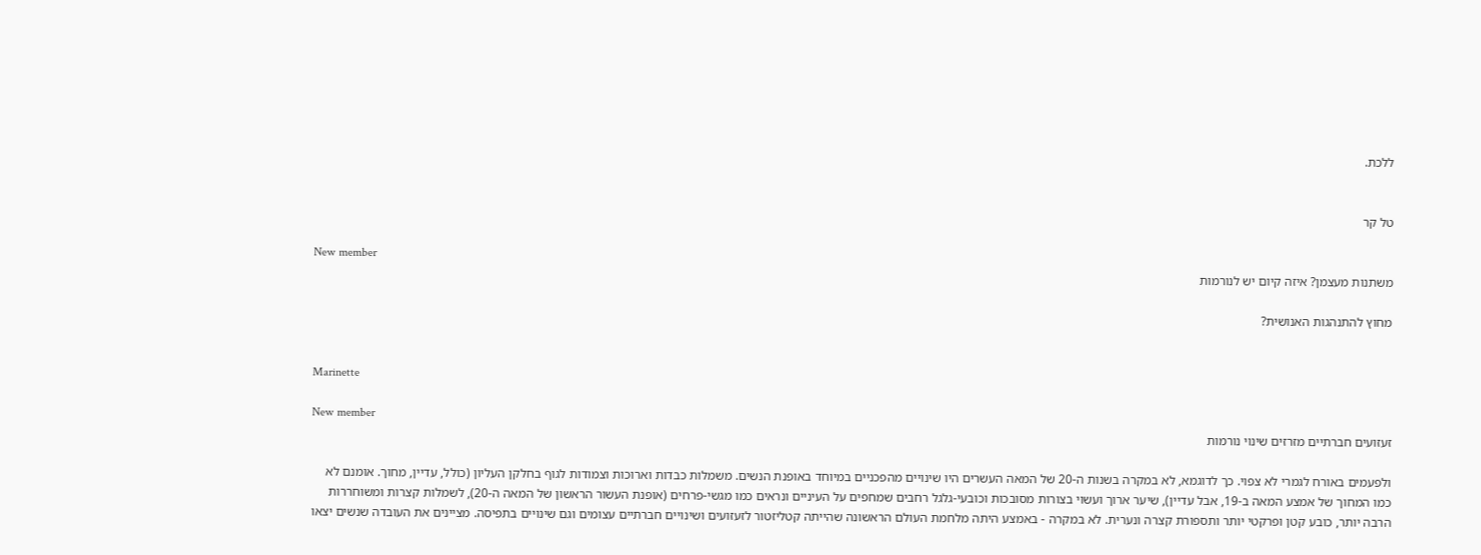ללכת.


טל קר

New member
משתנות מעצמן? איזה קיום יש לנורמות

מחוץ להתנהגות האנושית?


Marinette

New member
זעזועים חברתיים מזרזים שינוי נורמות

ולפעמים באורח לגמרי לא צפוי. כך לדוגמא, לא במקרה בשנות ה-20 של המאה העשרים היו שינויים מהפכניים במיוחד באופנת הנשים. משמלות כבדות וארוכות וצמודות לגוף בחלקן העליון (כולל, עדיין, מחוך. אומנם לא כמו המחוך של אמצע המאה ב-19, אבל עדיין), שיער ארוך ועשוי בצורות מסובכות וכובעי-גלגל רחבים שמחפים על העיניים ונראים כמו מגשי-פרחים (אופנת העשור הראשון של המאה ה-20), לשמלות קצרות ומשוחררות הרבה יותר, כובע קטן ופרקטי יותר ותספורת קצרה ונערית. לא במקרה - באמצע היתה מלחמת העולם הראשונה שהייתה קטליזטור לזעזועים ושינויים חברתיים עצומים וגם שינויים בתפיסה. מציינים את העובדה שנשים יצאו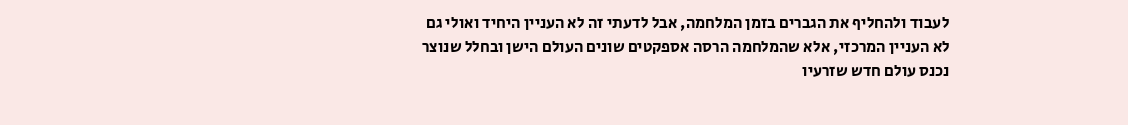לעבוד ולהחליף את הגברים בזמן המלחמה, אבל לדעתי זה לא העניין היחיד ואולי גם לא העניין המרכזי, אלא שהמלחמה הרסה אספקטים שונים העולם הישן ובחלל שנוצר נכנס עולם חדש שזרעיו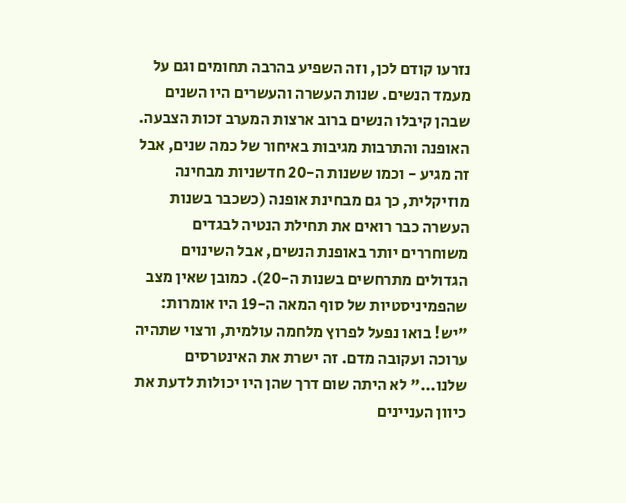נזרעו קודם לכן, וזה השפיע בהרבה תחומים וגם על מעמד הנשים. שנות העשרה והעשרים היו השנים שבהן קיבלו הנשים ברוב ארצות המערב זכות הצבעה. האופנה והתרבות מגיבות באיחור של כמה שנים, אבל זה מגיע - וכמו ששנות ה-20 חדשניות מבחינה מוזיקלית, כך גם מבחינת אופנה (כשכבר בשנות העשרה כבר רואים את תחילת הנטיה לבגדים משוחררים יותר באופנת הנשים, אבל השינוים הגדולים מתרחשים בשנות ה-20). כמובן שאין מצב שהפמיניסטיות של סוף המאה ה-19 היו אומרות: "יש! בואו נפעל לפרוץ מלחמה עולמית, ורצוי שתהיה ערוכה ועקובה מדם. זה ישרת את האינטרסים שלנו..." לא היתה שום דרך שהן היו יכולות לדעת את כיוון העניינים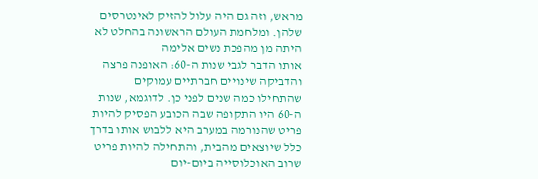מראש, וזה גם היה עלול להזיק לאינטרסים שלהן. ומלחמת העולם הראשונה בהחלט לא היתה מן מהפכת נשים אלימה
אותו הדבר לגבי שנות ה-60: האופנה פרצה והדביקה שינויים חברתיים עמוקים שהתחילו כמה שנים לפני כן. לדוגמא, שנות ה-60 היו התקופה שבה הכובע הפסיק להיות פריט שהנורמה במערב היא ללבוש אותו בדרך כלל שיוצאים מהבית, והתחילה להיות פריט שרוב האוכלוסייה ביום-יום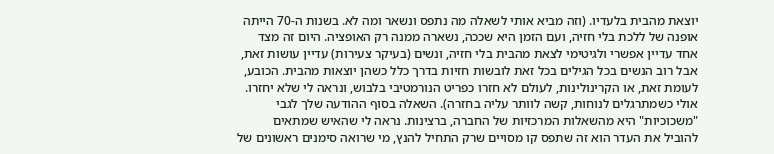יוצאת מהבית בלעדיו. (וזה מביא אותי לשאלה מה נתפס ונשאר ומה לא. בשנות ה-70 הייתה אופנה של ללכת בלי חזיה, ועם הזמן היא שככה, נשארה ממנה רק האופציה. היום זה מצד אחד עדיין אפשרי ולגיטימי לצאת מהבית בלי חזיה, ונשים (בעיקר צעירות) עדיין עושות זאת, אבל רוב הנשים בכל הגילים בכל זאת לובשות חזיות בדרך כלל כשהן יוצאות מהבית. הכובע, לעומת זאת, או הקרינולינות, לעולם לא חזרו כפריט הנורמטיבי בלבוש, ונראה לי שלא יחזרו. אולי כשמתרגלים לנוחות, קשה לוותר עליה בחזרה). השאלה בסוף ההודעה שלך לגבי "משכוכיות" היא מהשאלות המרכזיות של החברה, ברצינות. נראה לי שהאיש שמתאים להוביל את העדר הוא זה שתפס קו מסויים שרק התחיל להנץ, מי שרואה סימנים ראשונים של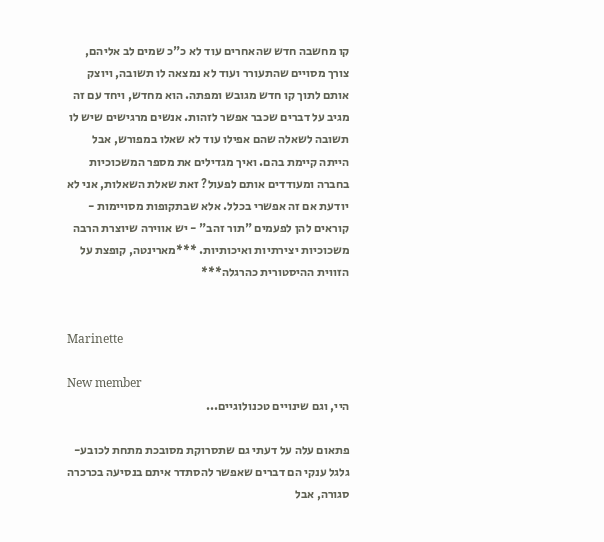קו מחשבה חדש שהאחרים עוד לא כ"כ שמים לב אליהם, צורך מסויים שהתעורר ועוד לא נמצאה לו תשובה, ויוצק אותם לתוך קו חדש מגובש ומפתה. הוא מחדש, ויחד עם זה מגיב על דברים שכבר אפשר לזהות. אנשים מרגישים שיש לו תשובה לשאלה שהם אפילו עוד לא שאלו במפורש, אבל הייתה קיימת בהם. ואיך מגדילים את מספר המשכוכיות בחברה ומעודדים אותם לפעול? זאת שאלת השאלות, אני לא יודעת אם זה אפשרי בכלל. אלא שבתקופות מסויימות - קוראים להן לפעמים "תור זהב" - יש אווירה שיוצרת הרבה משכוכיות יצירתיות ואיכותיות. ***מארינטה, קופצת על הזווית ההיסטורית כהרגלה***


Marinette

New member
היי, וגם שינויים טכנולוגיים...

פתאום עלה על דעתי גם שתסרוקת מסובכת מתחת לכובע-גלגל ענקי הם דברים שאפשר להסתדר איתם בנסיעה בכרכרה סגורה, אבל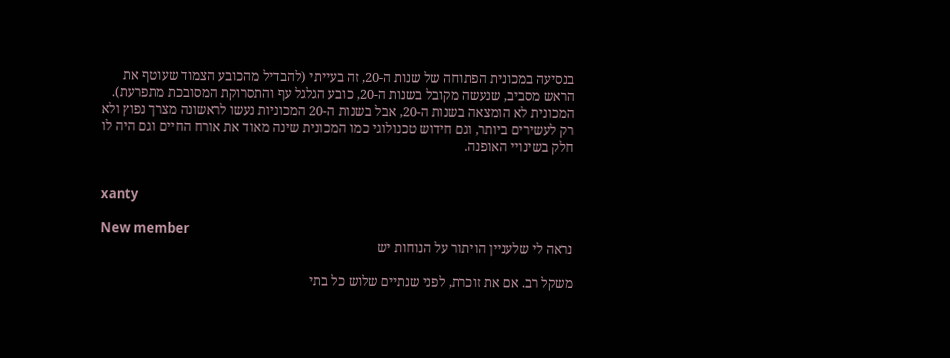בנסיעה במכונית הפתוחה של שנות ה-20, זה בעייתי (להבדיל מהכובע הצמוד שעוטף את הראש מסביב, שנעשה מקובל בשנות ה-20, כובע הגלגל עף והתסרוקת המסובכת מתפרעת). המכונית לא הומצאה בשנות ה-20, אבל בשנות ה-20 המכוניות נעשו לראשונה מצרך נפוץ ולא רק לעשירים ביותר, וגם חידוש טכנולוגי כמו המכונית שינה מאוד את אורח החיים וגם היה לו חלק בשינויי האופנה.


xanty

New member
נראה לי שלעניין הויתור על הנוחות יש

משקל רב. אם את זוכרת, לפני שנתיים שלוש כל בתי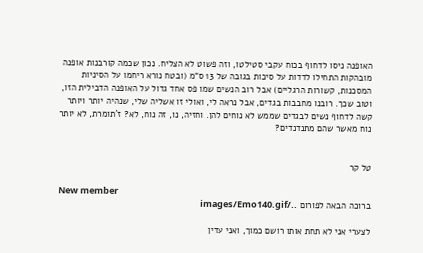האופנה ניסו לדחוף בכוח עקבי סטילטו, וזה פשוט לא הצליח. נכון שכמה קורבנות אופנה מובהקות התחילו לדדות על סיכות בגובה של 13 ס"מ (ובטח נורא ריחמו על הסיניות המסכנות, קשורות הרגליים) אבל רוב הנשים שמו פס אחד גדול על האופנה הדבילית הזו, וטוב שכך. רובנו מחבבות בגדים, אבל נראה לי, ואולי זו אשליה שלי, שנהיה יותר ויותר קשה לדחוף נשים לבגדים שממש לא נוחים להן. וחזיה, נו, זה נוח, לא? ז´תומרת, לא יותר נוח מאשר שהם מתנדנדים?


טל קר

New member
ברוכה הבאה לפורום ../images/Emo140.gif

לצערי אני לא תחת אותו רושם כמוך, ואני עדין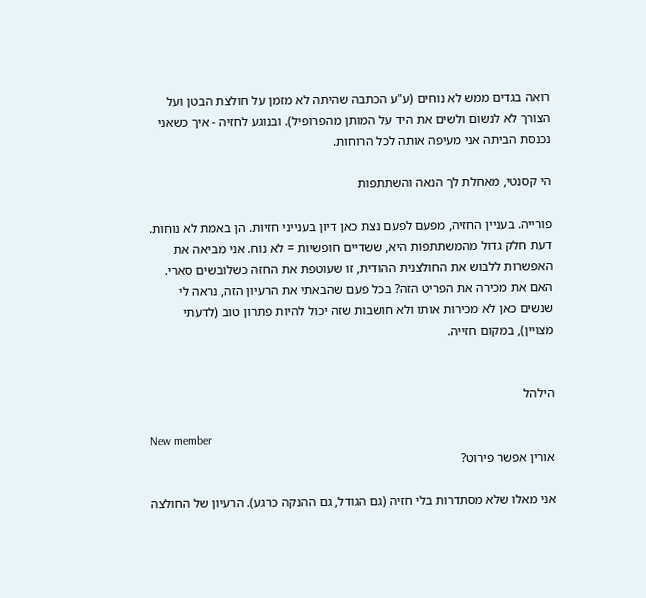רואה בגדים ממש לא נוחים (ע"ע הכתבה שהיתה לא מזמן על חולצת הבטן ועל הצורך לא לנשום ולשים את היד על המותן מהפרופיל). ובנוגע לחזיה - איך כשאני נכנסת הביתה אני מעיפה אותה לכל הרוחות.

הי קסנטי, מאחלת לך הנאה והשתתפות

פורייה. בעניין החזיה, מפעם לפעם נצת כאן דיון בענייני חזיות. הן באמת לא נוחות. דעת חלק גדול מהמשתתפות היא, ששדיים חופשיות = לא נוח. אני מביאה את האפשרות ללבוש את החולצנית ההודית, זו שעוטפת את החזה כשלובשים סארי. האם את מכירה את הפריט הזה? בכל פעם שהבאתי את הרעיון הזה, נראה לי שנשים כאן לא מכירות אותו ולא חושבות שזה יכול להיות פתרון טוב (לדעתי מצויין), במקום חזייה.


הילהל

New member
אורין אפשר פירוט?

אני מאלו שלא מסתדרות בלי חזיה (גם הגודל, גם ההנקה כרגע). הרעיון של החולצה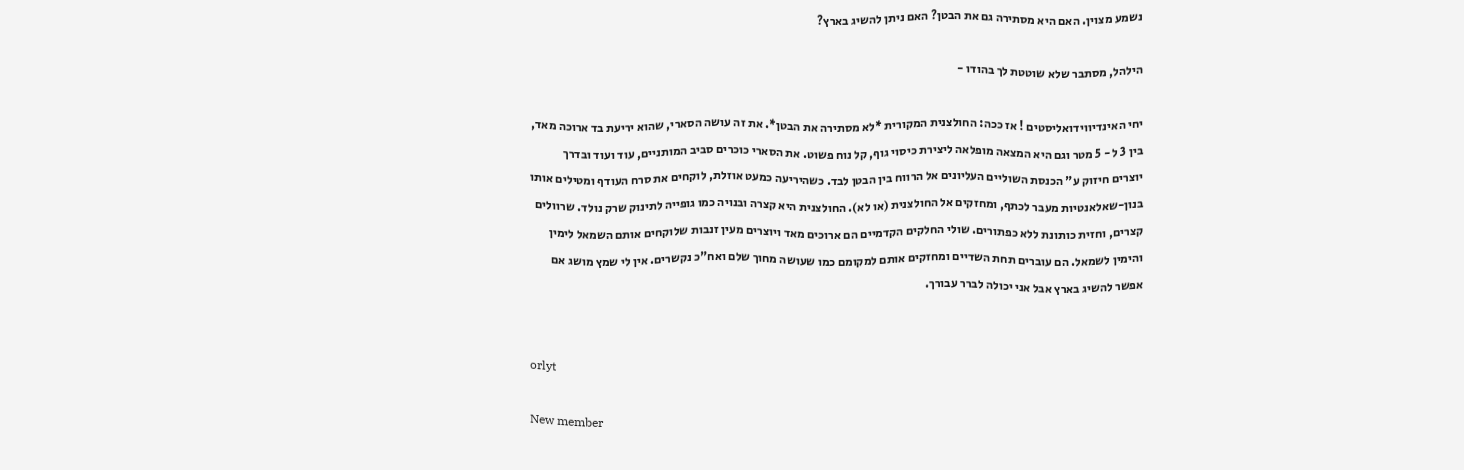נשמע מצוין. האם היא מסתירה גם את הבטן? האם ניתן להשיג בארץ?

הילהל, מסתבר שלא שוטטת לך בהודו -

יחי האינדיווידואליסטים ! אז ככה: החולצנית המקורית *לא מסתירה את הבטן*. את זה עושה הסארי, שהוא יריעת בד ארוכה מאד, בין 3 ל - 5 מטר וגם היא המצאה מופלאה ליצירת כיסוי גוף, קל נוח פשוט. את הסארי כוכרים סביב המותניים, עוד ועוד ובדרך יוצרים חיזוק ע" הכנסת השוליים העליונים אל הרווח בין הבטן לבד. כשהיריעה כמעט אוזלת, לוקחים את סרח העודף ומטילים אותו בנון-שאלאנטיות מעבר לכתף, ומחזקים אל החולצנית (או לא). החולצנית היא קצרה ובנויה כמו גופייה לתינוק שרק נולד. שרוולים קצרים, וחזית כותונת ללא כפתורים. שולי החלקים הקדמיים הם ארוכים מאד ויוצרים מעין זנבות שלוקחים אותם השמאל לימין והימין לשמאל. הם עוברים תחת השדיים ומחזקים אותם למקומם כמו שעושה מחוך שלם ואח"כ נקשרים. אין לי שמץ מושג אם אפשר להשיג בארץ אבל אני יכולה לברר עבורך.


orlyt

New member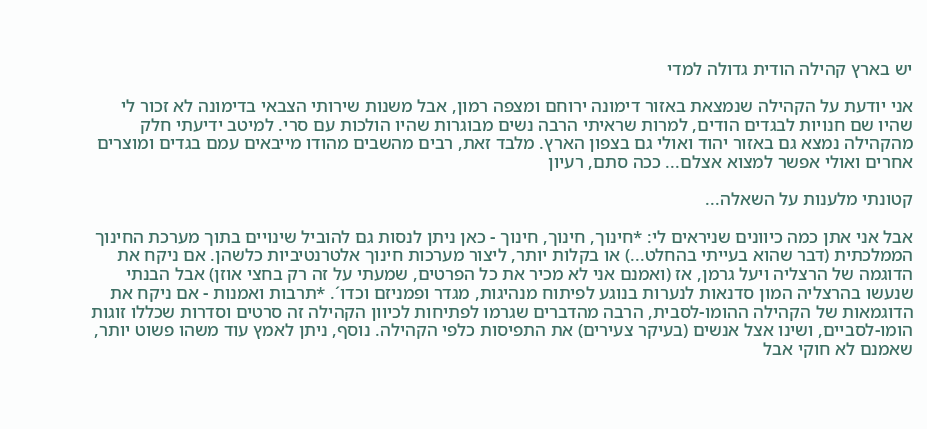יש בארץ קהילה הודית גדולה למדי

אני יודעת על הקהילה שנמצאת באזור דימונה ירוחם ומצפה רמון, אבל משנות שירותי הצבאי בדימונה לא זכור לי שהיו שם חנויות לבגדים הודים, למרות שראיתי הרבה נשים מבוגרות שהיו הולכות עם סרי. למיטב ידיעתי חלק מהקהילה נמצא גם באזור יהוד ואולי גם בצפון הארץ. מלבד זאת, רבים מהשבים מהודו מייבאים עמם בגדים ומוצרים אחרים ואולי אפשר למצוא אצלם... ככה סתם, רעיון

קטונתי מלענות על השאלה...

אבל אני אתן כמה כיוונים שניראים לי: *חינוך, חינוך, חינוך - כאן ניתן לנסות גם להוביל שינויים בתוך מערכת החינוך הממלכתית (דבר שהוא בעייתי בהחלט...) או בקלות יותר, ליצור מערכות חינוך אלטרנטיביות כלשהן. אם ניקח את הדוגמה של הרצליה ויעל גרמן, אז (ואמנם אני לא מכיר את כל הפרטים, שמעתי על זה רק בחצי אוזן) אבל הבנתי שנעשו בהרצליה המון סדנאות לנערות בנוגע לפיתוח מנהיגות, מגדר ופמניזם וכדו´. *תרבות ואמנות - אם ניקח את הדוגמאות של הקהילה ההומו-לסבית, הרבה מהדברים שגרמו לפתיחות לכיוון הקהילה זה סרטים וסדרות שכללו זוגות הומו-לסביים, ושינו אצל אנשים (בעיקר צעירים) את התפיסות כלפי הקהילה. נוסף, ניתן לאמץ עוד משהו פשוט יותר, שאמנם לא חוקי אבל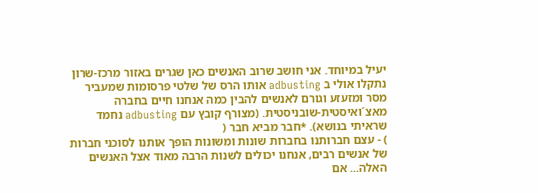יעיל במיוחד. אני חושב שרוב האנשים כאן שגרים באזור מרכז-שרון נתקלו אולי ב adbusting אותו הרס של שלטי פרסומות שמעביר מסר ומזעזע וגורם לאנשים להבין כמה אנחנו חיים בחברה מאצ´ואיסטית-שובניסטית. (מצורף קובץ עם adbusting נחמד שראיתי בנושא). *חבר מביא חבר (
) - עצם חברותנו בחברות שונות ומשונות הופך אותנו לסוכני חברות של אנשים רבים, אנחנו יכולים לשנות הרבה מאוד אצל האנשים האלה... אם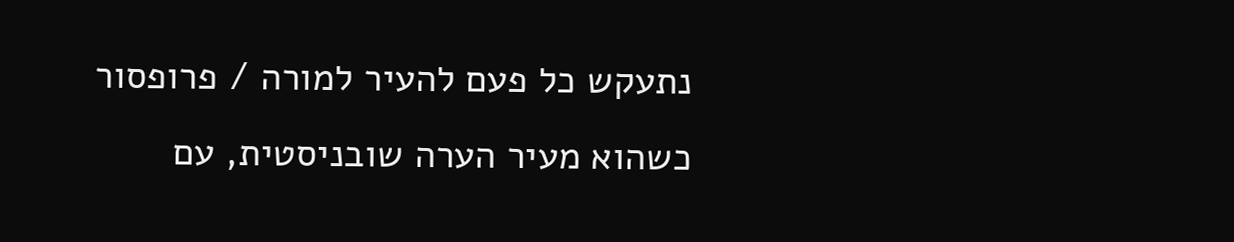נתעקש כל פעם להעיר למורה / פרופסור כשהוא מעיר הערה שובניסטית, עם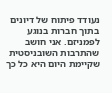נעודד פיתוח של דיונים בתוך חברות בנוגע לפמניזם. אני חושב שהתרבות השובניסטית שקיימת היום היא כל כך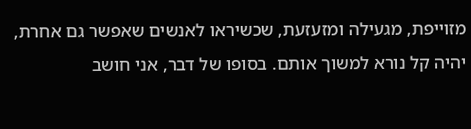מזוייפת, מגעילה ומזעזעת, שכשיראו לאנשים שאפשר גם אחרת, יהיה קל נורא למשוך אותם. בסופו של דבר, אני חושב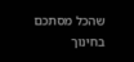שהכל מסתכם בחינוך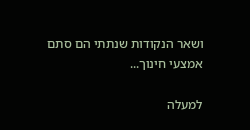ושאר הנקודות שנתתי הם סתם אמצעי חינוך...

למעלה